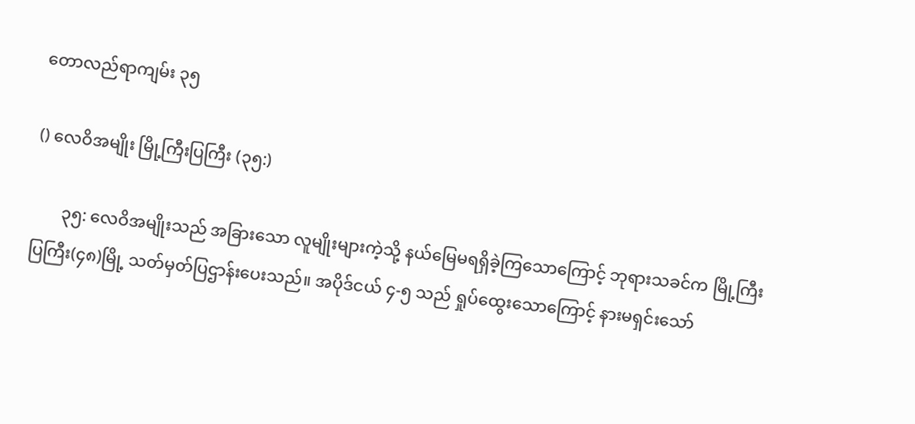တောလည်ရာကျမ်း ၃၅

() လေဝိအမျိုး မြို့ကြီးပြကြီး (၃၅:)

       ၃၅: လေဝိအမျိုးသည် အခြားသော လူမျိုးများကဲ့သို့ နယ်မြေမရရှိခဲ့ကြသောကြောင့် ဘုရားသခင်က မြို့ကြီးပြကြီး(၄၈)မြို့ သတ်မှတ်ပြဌာန်းပေးသည်။ အပိုဒ်ငယ် ၄-၅ သည် ရှုပ်ထွေးသောကြောင့် နားမရှင်းသော်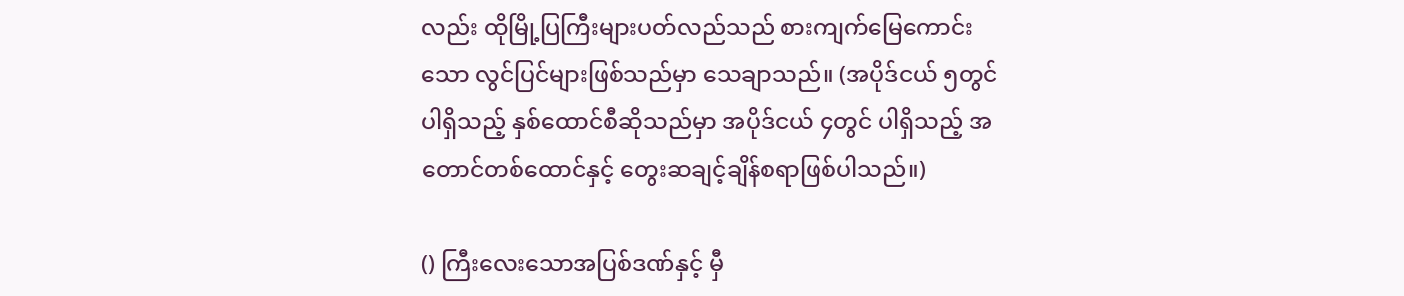လည်း ထိုမြို့ပြကြီးများပတ်လည်သည် စားကျက်မြေကောင်းသော လွင်ပြင်များဖြစ်သည်မှာ သေချာသည်။ (အပိုဒ်ငယ် ၅တွင်ပါရှိသည့် နှစ်ထောင်စီဆိုသည်မှာ အပိုဒ်ငယ် ၄တွင် ပါရှိသည့် အတောင်တစ်ထောင်နှင့် တွေးဆချင့်ချိန်စရာဖြစ်ပါသည်။)

() ကြီးလေးသောအပြစ်ဒဏ်နှင့် မှီ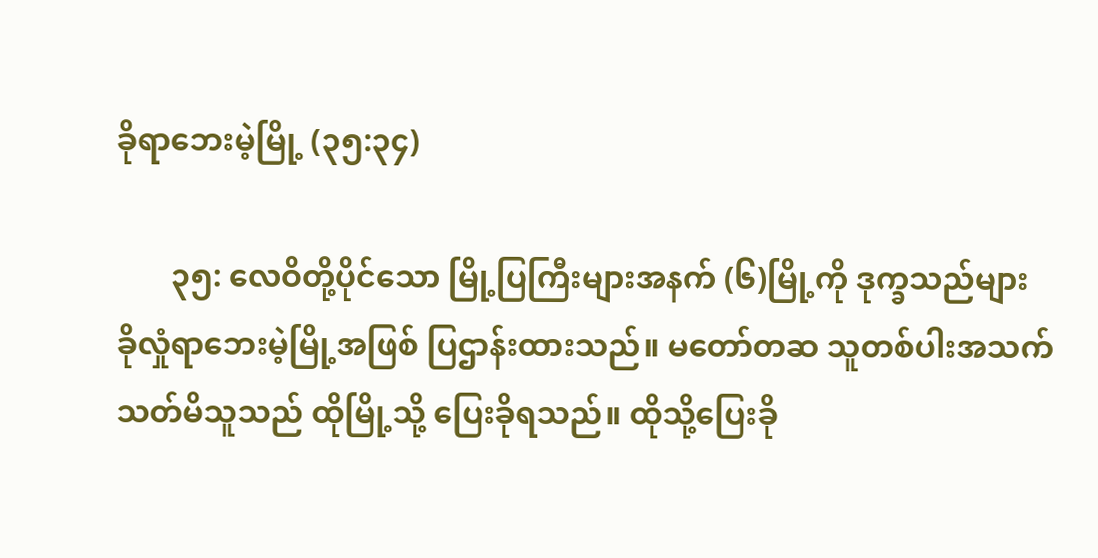ခိုရာဘေးမဲ့မြို့ (၃၅:၃၄)

       ၃၅: လေဝိတို့ပိုင်သော မြို့ပြကြီးများအနက် (၆)မြို့ကို ဒုက္ခသည်များ ခိုလှုံရာဘေးမဲ့မြို့အဖြစ် ပြဌာန်းထားသည်။ မတော်တဆ သူတစ်ပါးအသက်သတ်မိသူသည် ထိုမြို့သို့ ပြေးခိုရသည်။ ထိုသို့ပြေးခို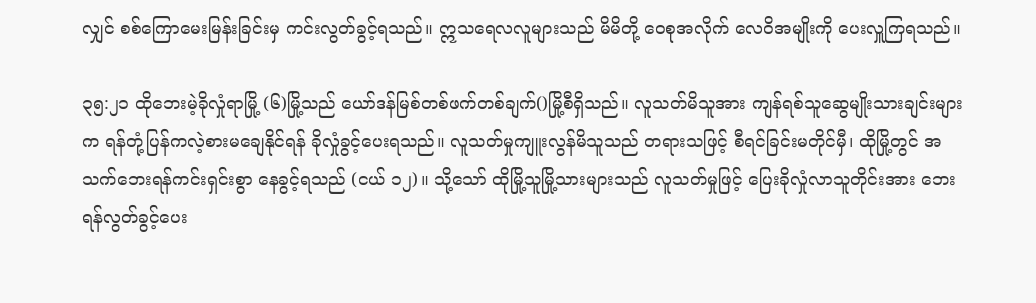လျှင် စစ်ကြောမေးမြန်းခြင်းမှ ကင်းလွတ်ခွင့်ရသည်။ ဣသရေလလူများသည် မိမိတို့ ဝေစုအလိုက် လေဝိအမျိုးကို ပေးလှူကြရသည်။

၃၅:၂၁ ထိုဘေးမဲ့ခိုလှုံရာမြို့ (၆)မြို့သည် ယော်ဒန်မြစ်တစ်ဖက်တစ်ချက်()မြို့စီရှိသည်။ လူသတ်မိသူအား ကျန်ရစ်သူဆွေမျိုးသားချင်းများက ရန်တုံ့ပြန်ကလဲ့စားမချေနိုင်ရန် ခိုလှုံခွင့်ပေးရသည်။ လူသတ်မှုကျူးလွန်မိသူသည် တရားသဖြင့် စီရင်ခြင်းမတိုင်မှီ၊ ထိုမြို့တွင် အသက်ဘေးရန်ကင်းရှင်းစွာ နေခွင့်ရသည် (ငယ် ၁၂)။ သို့သော် ထိုမြို့သူမြို့သားများသည် လူသတ်မှုဖြင့် ပြေးခိုလှုံလာသူတိုင်းအား ဘေးရန်လွတ်ခွင့်ပေး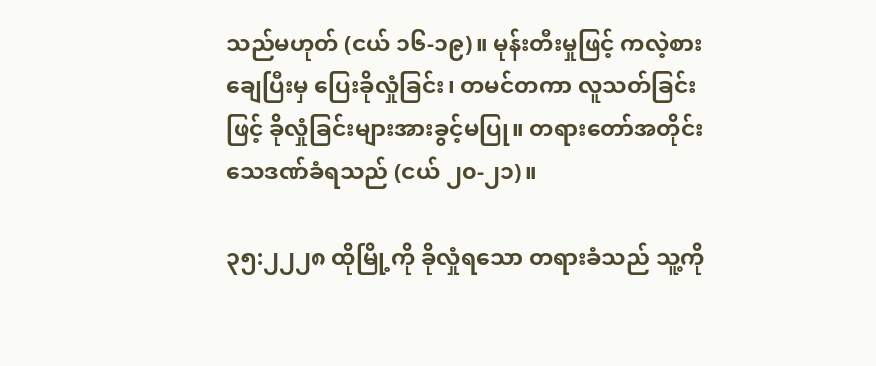သည်မဟုတ် (ငယ် ၁၆-၁၉)။ မုန်းတီးမှုဖြင့် ကလဲ့စားချေပြီးမှ ပြေးခိုလှုံခြင်း၊ တမင်တကာ လူသတ်ခြင်းဖြင့် ခိုလှုံခြင်းများအားခွင့်မပြု။ တရားတော်အတိုင်းသေဒဏ်ခံရသည် (ငယ် ၂၀-၂၁)။

၃၅:၂၂၂၈ ထိုမြို့ကို ခိုလှုံရသော တရားခံသည် သူ့ကို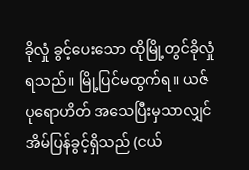ခိုလှုံ ခွင့်ပေးသော ထိုမြို့တွင်ခိုလှုံ ရသည်။ မြို့ပြင်မထွက်ရ။ ယဇ်ပုရောဟိတ် အသေပြီးမှသာလျှင် အိမ်ပြန်ခွင့်ရှိသည် (ငယ်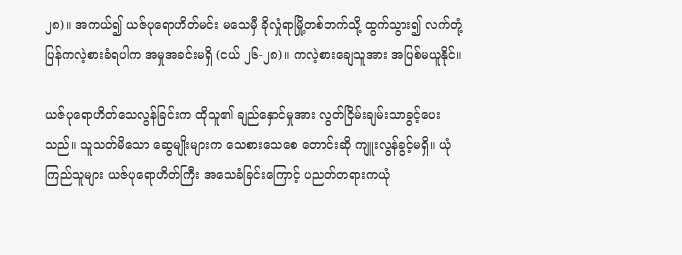၂၈)။ အကယ်၍ ယဇ်ပုရောဟိတ်မင်း မသေမှီ ခိုလှုံရာမြို့တစ်ဘက်သို့ ထွက်သွား၍ လက်တုံ့ပြန်ကလဲ့စားခံရပါက အမှုအခင်းမရှိ (ငယ် ၂၆-၂၈)။ ကလဲ့စားချေသူအား အပြစ်မယူနိုင်။

ယဇ်ပုရောဟိတ်သေလွန်ခြင်းက ထိုသူ၏ ချည်နှောင်မှုအား လွတ်ငြိမ်းချမ်းသာခွင့်ပေးသည်။ သူသတ်မိသော ဆွေမျိုးများက သေစားသေစေ တောင်းဆို ကျူးလွန်ခွင့်မရှိ။ ယုံကြည်သူများ ယဇ်ပုရောဟိတ်ကြီး အသေခံခြင်းကြောင့် ပညတ်တရားကယုံ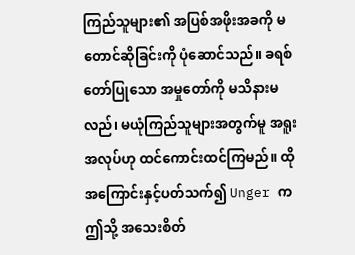ကြည်သူများ၏ အပြစ်အဖိုးအခကို မတောင်ဆိုခြင်းကို ပုံဆောင်သည်။ ခရစ်တော်ပြုသော အမှုတော်ကို မသိနားမလည်၊ မယုံကြည်သူများအတွက်မူ အရူးအလုပ်ဟု ထင်ကောင်းထင်ကြမည်။ ထိုအကြောင်းနှင့်ပတ်သက်၍ Unger က ဤသို့ အသေးစိတ်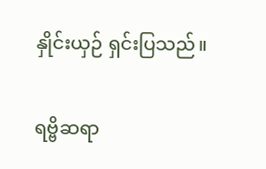နှိုင်းယှဉ် ရှင်းပြသည်။

ရဗ္ဗိဆရာ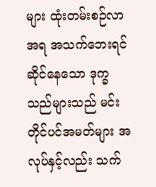များ ထုံးတမ်းစဉ်လာအရ အသက်ဘေးရင်ဆိုင်နေသော ဒုက္ခသည်များသည် မင်းတိုင်ပင်အမတ်များ အလုပ်နှင့်လည်း သက်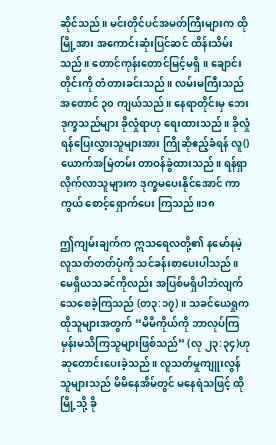ဆိုင်သည်။ မင်းတိုင်ပင်အမတ်ကြီးများက ထိုမြို့အား အကောင်းဆုံးပြင်ဆင် ထိန်းသိမ်းသည်။ တောင်ကုန်းတောင်မြင့်မရှိ။ ချောင်းတိုင်းကို တံတားခင်းသည်။ လမ်းမကြီးသည် အတောင် ၃၀ ကျယ်သည်။ နေရာတိုင်းမှ ဘေးဒုက္ခသည်များ ခိုလှုံရာဟု ရေးထားသည်။ ခိုလှုံရန်ပြေးလွှားသူများအား ကြိုဆိုဧည့်ခံရန် လူ()ယောက်အမြဲတမ်း တာဝန်ခွဲထားသည်။ ရန်ရှာလိုက်လာသူများက ဒုက္ခမပေးနိုင်အောင် ကာကွယ် စောင့်ရှောက်ပေး ကြသည်။၁၈

ဤကျမ်းချက်က ဣသရေလတို့၏ နမော်နမဲ့လူသတ်တတ်ပုံကို သင်ခန်းစာပေးပါသည်။ မေရှိယသခင်ကိုလည်း အပြစ်မရှိပါဘဲလျက် သေစေခဲ့ကြသည် (တ၃:၁၇)။ သခင်ယေရှုက ထိုသူများအတွက် “မိမိကိုယ်ကို ဘာလုပ်ကြမှန်းမသိကြသူများဖြစ်သည်” (လု ၂၃:၃၄)ဟု ဆုတောင်းပေးခဲ့သည်။ လူသတ်မှုကျူးလွန်သူများသည် မိမိနေအိမ်တွင် မနေရဲသဖြင့် ထိုမြို့သို့ ခို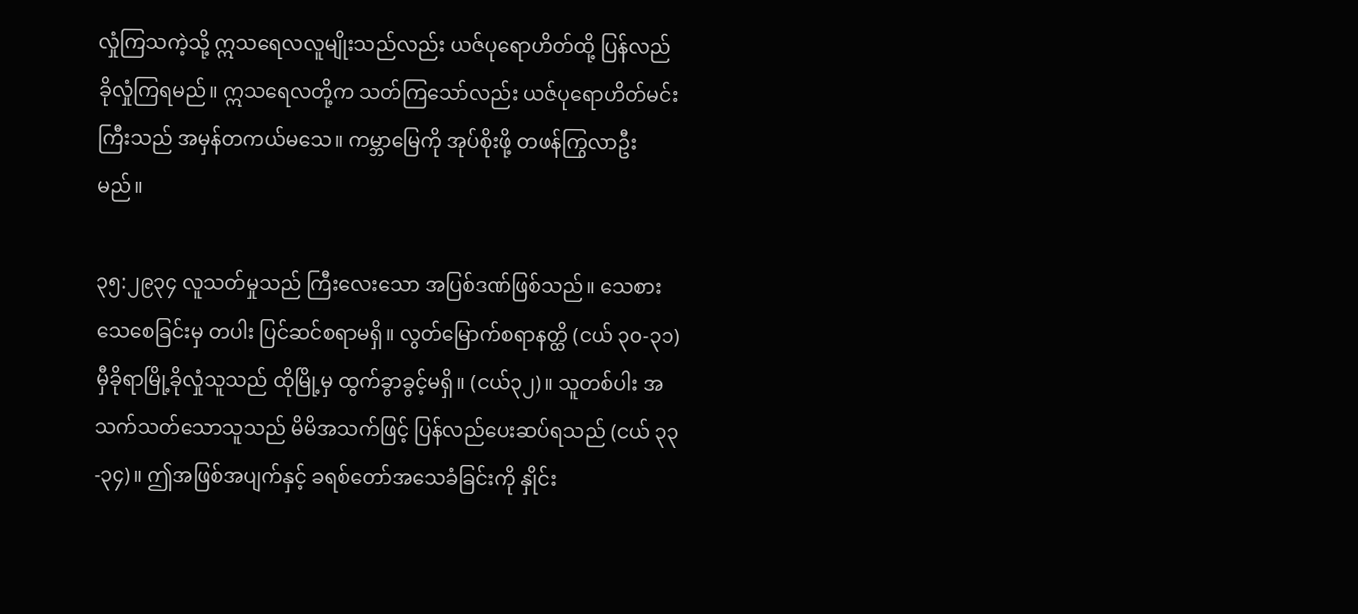လှုံကြသကဲ့သို့ ဣသရေလလူမျိုးသည်လည်း ယဇ်ပုရောဟိတ်ထို့ ပြန်လည်ခိုလှုံကြရမည်။ ဣသရေလတို့က သတ်ကြသော်လည်း ယဇ်ပုရောဟိတ်မင်းကြီးသည် အမှန်တကယ်မသေ။ ကမ္ဘာမြေကို အုပ်စိုးဖို့ တဖန်ကြွလာဦးမည်။

၃၅:၂၉၃၄ လူသတ်မှုသည် ကြီးလေးသော အပြစ်ဒဏ်ဖြစ်သည်။ သေစားသေစေခြင်းမှ တပါး ပြင်ဆင်စရာမရှိ။ လွတ်မြောက်စရာနတ္ထိ (ငယ် ၃၀-၃၁) မှီခိုရာမြို့ခိုလှုံသူသည် ထိုမြို့မှ ထွက်ခွာခွင့်မရှိ။ (ငယ်၃၂)။ သူတစ်ပါး အသက်သတ်သောသူသည် မိမိအသက်ဖြင့် ပြန်လည်ပေးဆပ်ရသည် (ငယ် ၃၃-၃၄)။ ဤအဖြစ်အပျက်နှင့် ခရစ်တော်အသေခံခြင်းကို နှိုင်း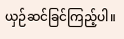ယှဉ်ဆင်ခြင်ကြည့်ပါ။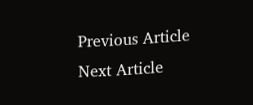Previous Article
Next Article